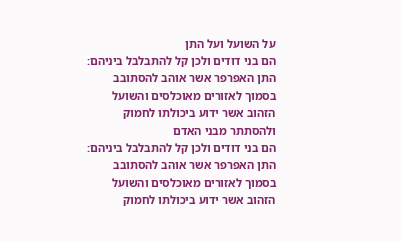על השועל ועל התן
הם בני דודים ולכן קל להתבלבל ביניהם: התן האפרפר אשר אוהב להסתובב בסמוך לאזורים מאוכלסים והשועל הזהוב אשר ידוע ביכולתו לחמוק ולהסתתר מבני האדם
הם בני דודים ולכן קל להתבלבל ביניהם: התן האפרפר אשר אוהב להסתובב בסמוך לאזורים מאוכלסים והשועל הזהוב אשר ידוע ביכולתו לחמוק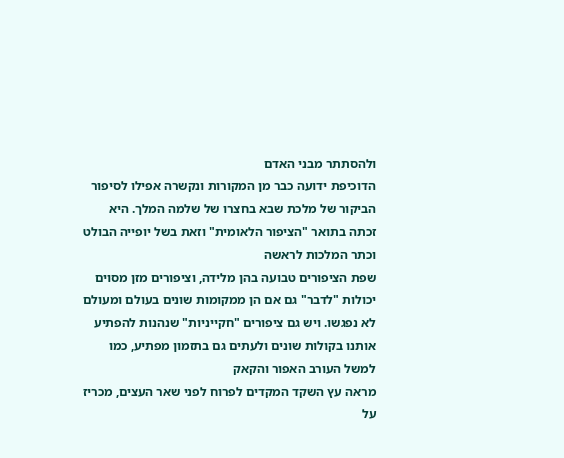ולהסתתר מבני האדם
הדוכיפת ידועה כבר מן המקורות ונקשרה אפילו לסיפור הביקור של מלכת שבא בחצרו של שלמה המלך. היא זכתה בתואר "הציפור הלאומית" וזאת בשל יופייה הבולט וכתר המלכות לראשה
שפת הציפורים טבועה בהן מלידה, וציפורים מזן מסוים יכולות "לדבר" גם אם הן ממקומות שונים בעולם ומעולם לא נפגשו. ויש גם ציפורים "חקייניות" שנהנות להפתיע אותנו בקולות שונים ולעתים גם בתזמון מפתיע, כמו למשל העורב האפור והקאק
מראה עץ השקד המקדים לפרוח לפני שאר העצים, מכריז על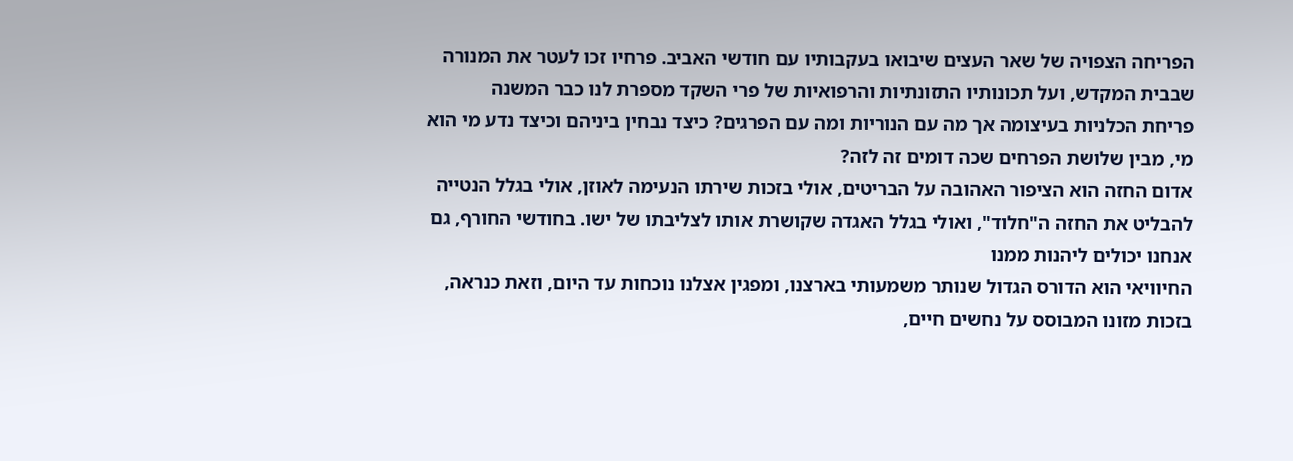הפריחה הצפויה של שאר העצים שיבואו בעקבותיו עם חודשי האביב. פרחיו זכו לעטר את המנורה שבבית המקדש, ועל תכונותיו התזונתיות והרפואיות של פרי השקד מספרת לנו כבר המשנה
פריחת הכלניות בעיצומה אך מה עם הנוריות ומה עם הפרגים? כיצד נבחין ביניהם וכיצד נדע מי הוא מי, מבין שלושת הפרחים שכה דומים זה לזה?
אדום החזה הוא הציפור האהובה על הבריטים, אולי בזכות שירתו הנעימה לאוזן, אולי בגלל הנטייה להבליט את החזה ה"חלוד", ואולי בגלל האגדה שקושרת אותו לצליבתו של ישו. בחודשי החורף, גם אנחנו יכולים ליהנות ממנו
החיוויאי הוא הדורס הגדול שנותר משמעותי בארצנו, ומפגין אצלנו נוכחות עד היום, וזאת כנראה, בזכות מזונו המבוסס על נחשים חיים,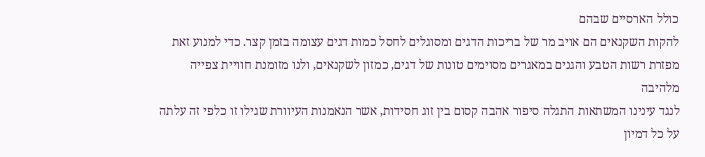כולל הארסיים שבהם
להקות השקנאים הם אויב מר של בריכות הדגים ומסוגלים לחסל כמות דגים עצומה בזמן קצר. כדי למנוע זאת מפזרת רשות הטבע והגנים במאגרים מסוימים טונות של דגים, כמזון לשקנאים, ולנו מזומנת חוויית צפייה מלהיבה
לנגד עינינו המשתאות התגלה סיפור אהבה קסום בין זוג חסידות, אשר הנאמנות העיוורת שגילו זו כלפי זה עלתה על כל דמיון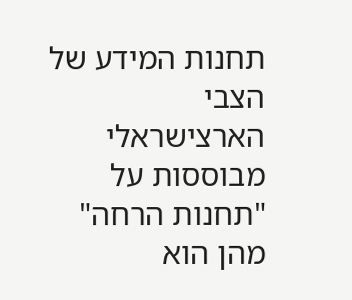תחנות המידע של הצבי הארצישראלי מבוססות על "תחנות הרחה" מהן הוא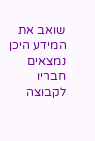שואב את המידע היכן נמצאים חבריו לקבוצה